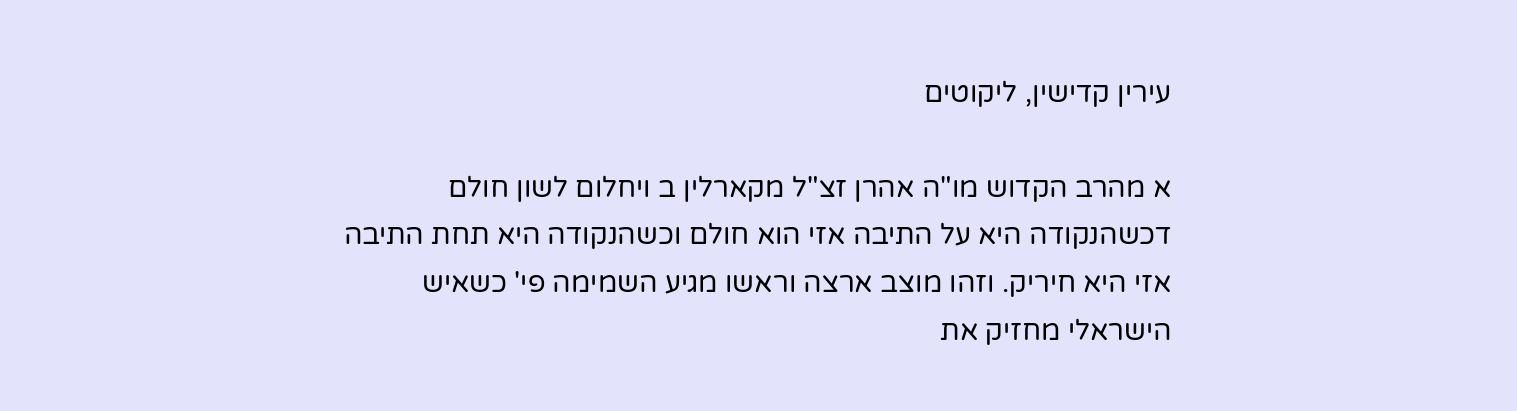עירין קדישין, ליקוטים

א מהרב הקדוש מו"ה אהרן זצ"ל מקארלין ב ויחלום לשון חולם דכשהנקודה היא על התיבה אזי הוא חולם וכשהנקודה היא תחת התיבה אזי היא חיריק. וזהו מוצב ארצה וראשו מגיע השמימה פי' כשאיש הישראלי מחזיק את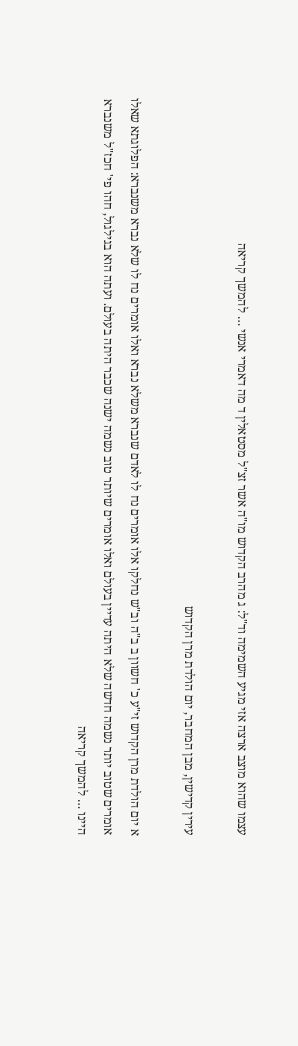עצמו שהוא מוצב ארצה אזי מגיע השמימה וד"ל: ג מהרב הקדוש מו"ה אשר זצ"ל מסטאלין ד מה דאמרי אנשי … להמשך קריאה

עירין קדישין, מבן המחבר, יום הולדת מרן הקדוש

א יום הולדת מרן הקדוש זי"ע כ' חשוון ב ב"ה וב"ש נחלקו אלו אומרים נח לו לאדם שנברא משלא נברא ואלו אומרים נח לו שלא נברא משנברא: הפלוגתא שאלו אומרים שטוב יותר נשמה חדשה שלא היתה עדיין בעולם ואלו אומרים שיותר טוב נשמה ישנה שכבר היתה בעולם. ועתה הוא בגילגול, חהו פי' חכז"ל משנברא היינו … להמשך קריאה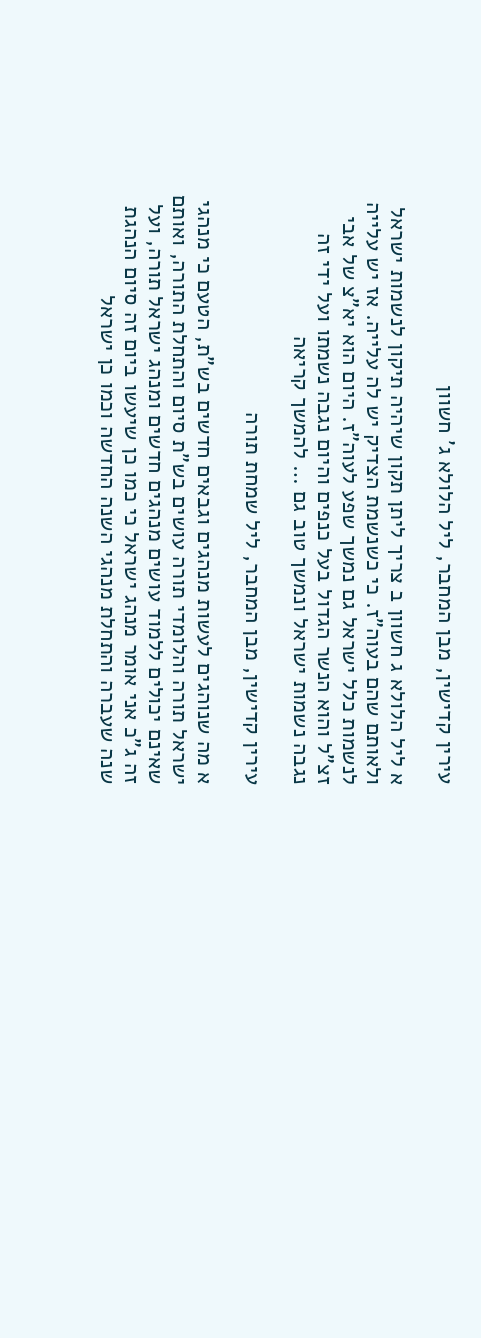עירין קדישין, מבן המחבר, ליל הלולא ג' חשוון

א ליל הלולא ג חשוון ב צריך ליתן תקון שיהיה תיקון לנשמות ישראל ולאותם שהם בעוה"ז. כי כשנשמת הצדיק יש לה עלייה. אז יש עלייה לנשמות כלל ישראל גם נמשך שפע לעוה"ז. היום הוא יא"צ של אבי זצ"ל והוא הנשר הגדול בעל כנפים והיום נגבה נשמתו ועל ידי זה נגבה נשמות ישראל ונמשך טוב גם … להמשך קריאה

עירין קדישין, מבן המחבר, ליל שמחת תורה

א מה שנוהגים לעשות מנהגים וגבאים חדשים בש"ת, הטעם כי מנהגי ישראל תורה והלומדי תורה עושים בש"ת סיום והתחלת התורה, ואותם שאינם יכולים ללמוד עושים מנהגים חדשים ומנהג ישראל תורה, ועל זה ג"כ אני אומר מנהג ישראל כי כמו כן שיעשו ביום זה סיום הנהגת שנה שעברה והתחלת מנהגי השנה החדשה וכמו כן ישראל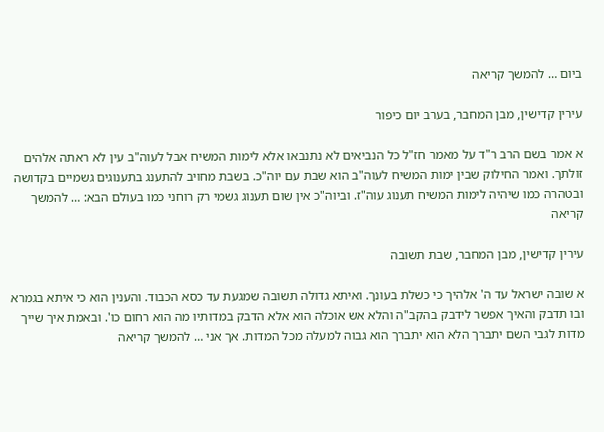ביום … להמשך קריאה

עירין קדישין, מבן המחבר, בערב יום כיפור

א אמר בשם הרב ר"ד על מאמר חז"ל כל הנביאים לא נתנבאו אלא לימות המשיח אבל לעוה"ב עין לא ראתה אלהים זולתך. ואמר החילוק שבין ימות המשיח לעוה"ב הוא שבת עם יוה"כ. בשבת מחויב להתענג בתענוגים גשמיים בקדושה ובטהרה כמו שיהיה לימות המשיח תענוג עוה"ז. וביוה"כ אין שום תענוג גשמי רק רוחני כמו בעולם הבא: … להמשך קריאה

עירין קדישין, מבן המחבר, שבת תשובה

א שובה ישראל עד ה' אלהיך כי כשלת בעונך. ואיתא גדולה תשובה שמגעת עד כסא הכבוד. והענין הוא כי איתא בגמרא ובו תדבק והאיך אפשר לידבק בהקב"ה והלא אש אוכלה הוא אלא הדבק במדותיו מה הוא רחום כו'. ובאמת איך שייך מדות לגבי השם יתברך הלא הוא יתברך הוא גבוה למעלה מכל המדות. אך אני … להמשך קריאה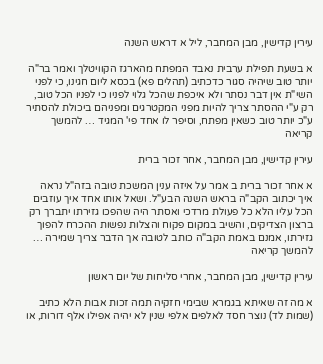עירין קדישין, מבן המחבר, ליל א דראש השנה

א בשעת תפילת ערבית נאבד המפתח מהארגז הקוויטלך ואמר בר"ה יותר טוב שיהיה סגור כדכתיב (תהלים פא) בכסא ליום חגינו, כי לפני השי"ת אין דבר נסתר ולא איכפת שהכל גלוי לפניו כי לפניו הכל טוב, רק ע"י ההסתר צריך להיות מפני המקטרגים ומפניהם ביכולת להסתיר ע"כ יותר טוב כשאין מפתח, וסיפר לו אחד פי' המגיד … להמשך קריאה

עירין קדישין, מבן המחבר, אחר זכור ברית

א אחר זכור ברית ב אמר על איזה ענין המשכת טובה בזה"ל נראה איך יכתוב הקב"ה בראש השנה הבע"ל. ושאל אותו אחד איך עוזבים הכל עליו הלא כל פעולת מרדכי ואסתר היה שהפכו גזירתו יתברך רק ברצון הצדיקים, והשיב במקום פקוח והצלות נפשות ההכרח להפוך גזירתו, אמנם באמת הקב"ה כותב לטובה אך הדבר צריך שמירה … להמשך קריאה

עירין קדישין, מבן המחבר, אחרי סליחות של יום ראשון

א מה זה שאיתא בגמרא שבימי חזקיה תמה זכות אבות הלא כתיב (שמות לד) נוצר חסד לאלפים אלפי שנין לא יהיה אפילו אלף דורות, או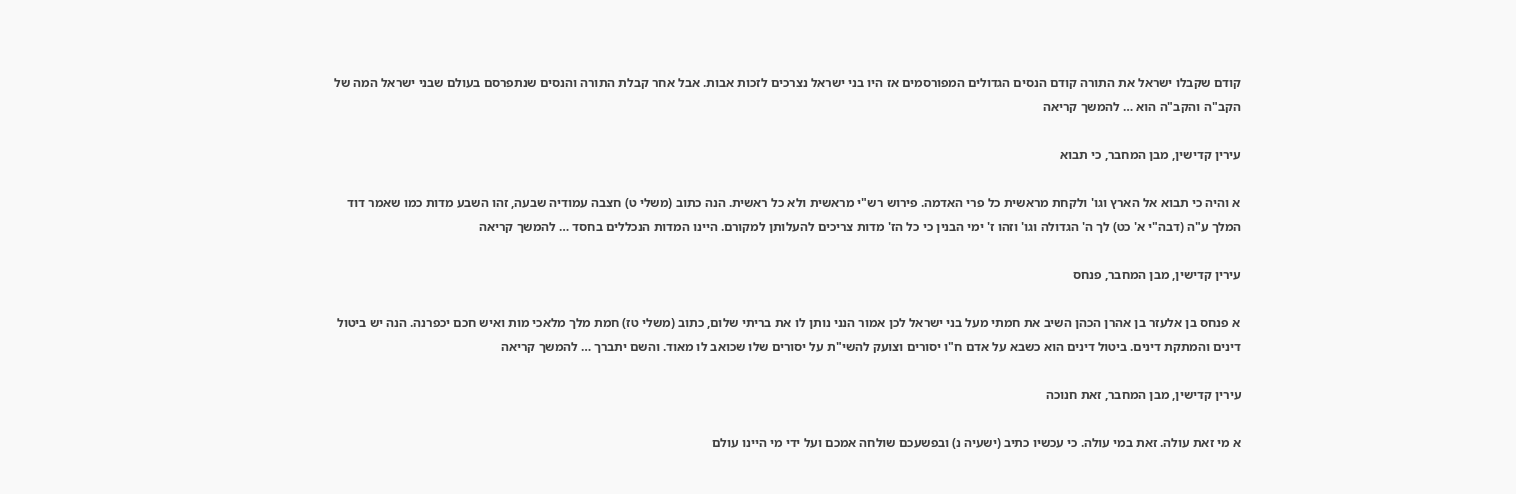קודם שקבלו ישראל את התורה קודם הנסים הגדולים המפורסמים אז היו בני ישראל נצרכים לזכות אבות. אבל אחר קבלת התורה והנסים שנתפרסם בעולם שבני ישראל המה של הקב"ה והקב"ה הוא … להמשך קריאה

עירין קדישין, מבן המחבר, כי תבוא

א והיה כי תבוא אל הארץ וגו' ולקחת מראשית כל פרי האדמה. פירוש רש"י מראשית ולא כל ראשית. הנה כתוב (משלי ט) חצבה עמודיה שבעה, זהו השבע מדות כמו שאמר דוד המלך ע"ה (דבה"י א' כט) לך ה' הגדולה וגו' וזהו ז' ימי הבנין כי כל הז' מדות צריכים להעלותן למקורם. היינו המדות הנכללים בחסד … להמשך קריאה

עירין קדישין, מבן המחבר, פנחס

א פנחס בן אלעזר בן אהרן הכהן השיב את חמתי מעל בני ישראל לכן אמור הנני נותן לו את בריתי שלום, כתוב (משלי טז) חמת מלך מלאכי מות ואיש חכם יכפרנה. הנה יש ביטול דינים והמתקת דינים. ביטול דינים הוא כשבא על אדם ח"ו יסורים וצועק להשי"ת על יסורים שלו שכואב לו מאוד. והשם יתברך … להמשך קריאה

עירין קדישין, מבן המחבר, זאת חנוכה

א מי זאת עולה. זאת במי עולה. כי עכשיו כתיב (ישעיה נ) ובפשעכם שולחה אמכם ועל ידי מי היינו עולם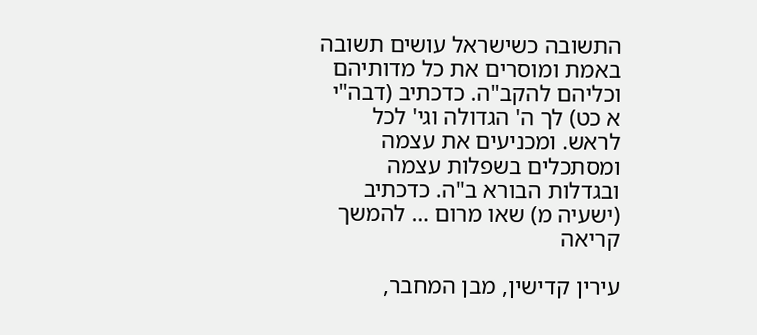התשובה כשישראל עושים תשובה באמת ומוסרים את כל מדותיהם וכליהם להקב"ה. כדכתיב (דבה"י א כט) לך ה' הגדולה וגי' לכל לראש. ומכניעים את עצמה ומסתכלים בשפלות עצמה ובגדלות הבורא ב"ה. כדכתיב (ישעיה מ) שאו מרום … להמשך קריאה

עירין קדישין, מבן המחבר,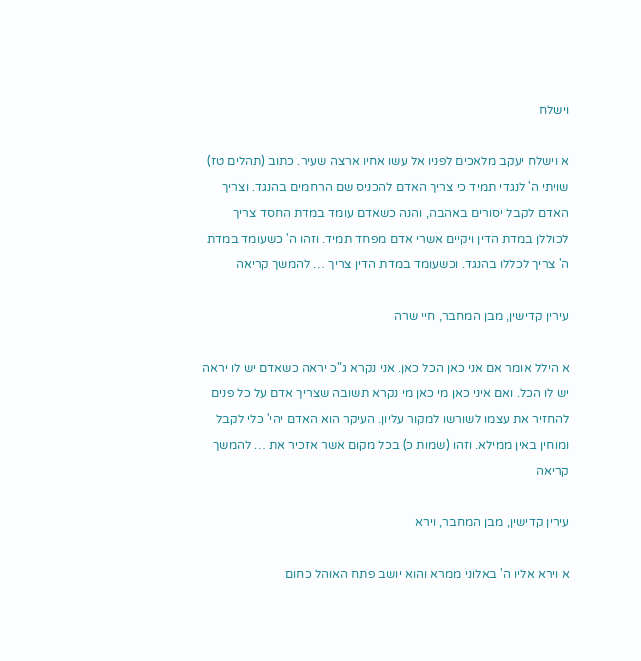וישלח

א וישלח יעקב מלאכים לפניו אל עשו אחיו ארצה שעיר. כתוב (תהלים טז) שויתי ה' לנגדי תמיד כי צריך האדם להכניס שם הרחמים בהנגד. וצריך האדם לקבל יסורים באהבה, והנה כשאדם עומד במדת החסד צריך לכוללן במדת הדין ויקיים אשרי אדם מפחד תמיד. וזהו ה' כשעומד במדת ה' צריך לכללו בהנגד. וכשעומד במדת הדין צריך … להמשך קריאה

עירין קדישין, מבן המחבר, חיי שרה

א הילל אומר אם אני כאן הכל כאן. אני נקרא ג"כ יראה כשאדם יש לו יראה יש לו הכל. ואם איני כאן מי כאן מי נקרא תשובה שצריך אדם על כל פנים להחזיר את עצמו לשורשו למקור עליון. העיקר הוא האדם יהי' כלי לקבל ומוחין באין ממילא. וזהו (שמות כ) בכל מקום אשר אזכיר את … להמשך קריאה

עירין קדישין, מבן המחבר, וירא

א וירא אליו ה' באלוני ממרא והוא יושב פתח האוהל כחום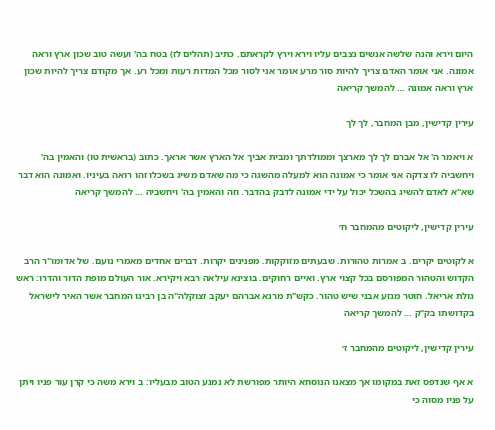היום וירא והנה שלשה אנשים נצבים עליו וירא וירץ לקראתם. כתיב (תהלים לז) בטח בה' ועשה טוב שכון ארץ וראה אמונה. אני אומר האדם צריך להיות סור מרע אומר אני לסור מכל המדות רעות ומכל רע. אך מקודם צריך להיות שכון ארץ וראה אמונה … להמשך קריאה

עירין קדישין, מבן המחבר, לך לך

א ויאמר ה' אל אברם לך לך מארצך וממולדתך ומבית אביך אל הארץ אשר אראך. כתוב (בראשית טו) והאמין בה' ויחשביה לו צדקה אני אומר כי אמונה הוא למעלה מהשגה כי מה שאדם משיג בשכלו זהו רואה בעיניו. ואמונה הוא דבר שא"א לאדם להשיג בהשכל יכול על ידי אמונה לדבק בהדבר. וזה והאמין בה' ויחשביה … להמשך קריאה

עירין קדישין, ליקוטים מהמחבר ח׳

א לקוטים יקרים. ב אמרות טהורות. שבעתים מזוקקות. מפנינים יקרות. דברים אחדים מאמרי נועם. של אדומו"ר הרב הקדוש והטהור המפורסם בכל קצוי ארץ. ואיים רחוקים. בוצינא עילאה רבא ויקירא. אור העולם מופת הדור והדרו: ראש גולת אריאל. חוטר מגזע אבני שיש טהור. כקש"ת מרנא אברהם יעקב זצוקלה"ה בן רבינו המחבר אשר האיר לישראל בקדושתו בק"ק … להמשך קריאה

עירין קדישין, ליקוטים מהמחבר ז׳

א אף שנדפס זאת במקומו אך מצאנו הנוסחא היותר מפורשת לא נמנע הטוב מבעליו: ב וירא משה כי קרן עור פניו ויתן על פניו מסוה כי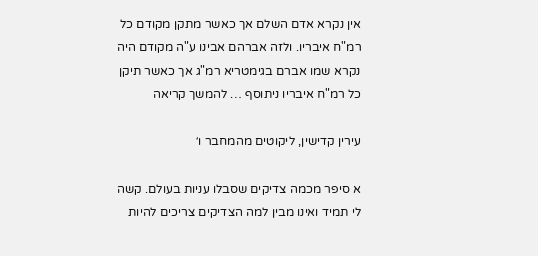אין נקרא אדם השלם אך כאשר מתקן מקודם כל רמ"ח איבריו. ולזה אברהם אבינו ע"ה מקודם היה נקרא שמו אברם בגימטריא רמ"ג אך כאשר תיקן כל רמ"ח איבריו ניתוסף … להמשך קריאה

עירין קדישין, ליקוטים מהמחבר ו׳

א סיפר מכמה צדיקים שסבלו עניות בעולם. קשה לי תמיד ואינו מבין למה הצדיקים צריכים להיות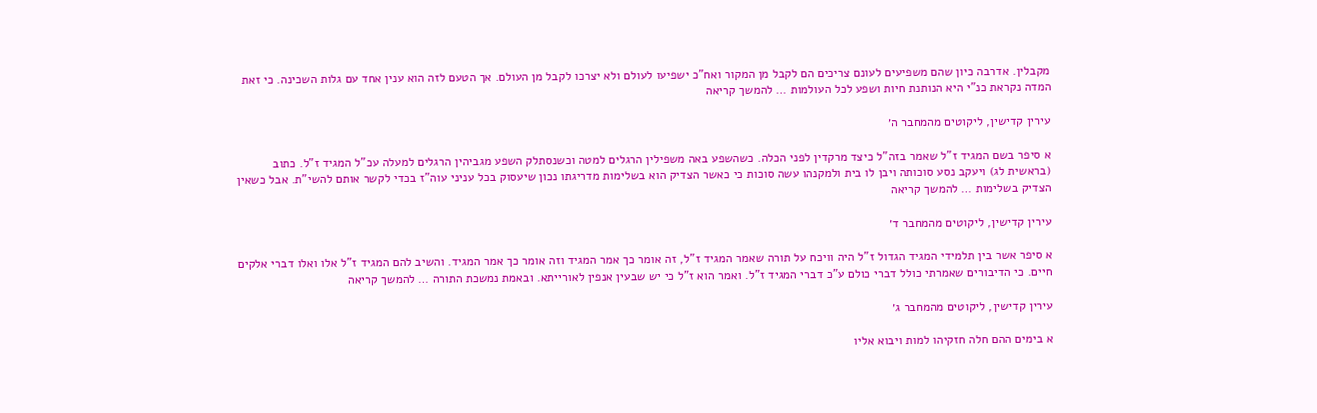מקבלין. אדרבה כיון שהם משפיעים לעונם צריכים הם לקבל מן המקור ואח"כ ישפיעו לעולם ולא יצרכו לקבל מן העולם. אך הטעם לזה הוא ענין אחד עם גלות השכינה. כי זאת המדה נקראת כנ"י היא הנותנת חיות ושפע לכל העולמות … להמשך קריאה

עירין קדישין, ליקוטים מהמחבר ה׳

א סיפר בשם המגיד ז"ל שאמר בזה"ל כיצד מרקדין לפני הכלה. כשהשפע באה משפילין הרגלים למטה וכשנסתלק השפע מגביהין הרגלים למעלה עכ"ל המגיד ז"ל. כתוב (בראשית לג) ויעקב נסע סוכותה ויבן לו בית ולמקנהו עשה סוכות כי כאשר הצדיק הוא בשלימות מדריגתו נכון שיעסוק בכל עניני עוה"ז בכדי לקשר אותם להשי"ת. אבל כשאין הצדיק בשלימות … להמשך קריאה

עירין קדישין, ליקוטים מהמחבר ד׳

א סיפר אשר בין תלמידי המגיד הגדול ז"ל היה וויכח על תורה שאמר המגיד ז"ל, זה אומר כך אמר המגיד וזה אומר כך אמר המגיד. והשיב להם המגיד ז"ל אלו ואלו דברי אלקים חיים. כי הדיבורים שאמרתי כולל דברי כולם ע"כ דברי המגיד ז"ל. ואמר הוא ז"ל כי יש שבעין אנפין לאורייתא. ובאמת נמשכת התורה … להמשך קריאה

עירין קדישין, ליקוטים מהמחבר ג׳

א בימים ההם חלה חזקיהו למות ויבוא אליו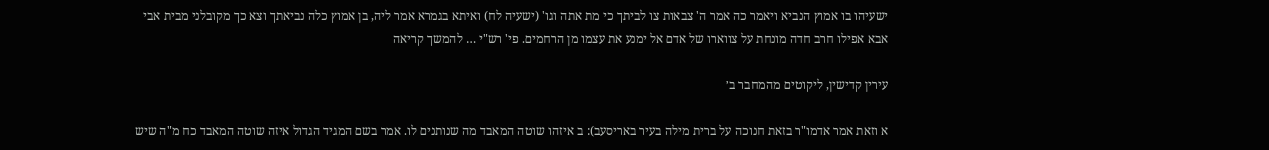ישעיהו בו אמוץ הנביא ויאמר כה אמר ה' צבאות צו לביתך כי מת אתה וגו' (ישעיה לח) ואיתא בגמרא אמר ליה, בן אמוץ כלה נביאתך וצא כך מקובלני מבית אבי אבא אפילו חרב חדה מונחת על צווארו של אדם אל ימנע את עצמו מן הרחמים. פי' רש"י … להמשך קריאה

עירין קדישין, ליקוטים מהמחבר ב׳

א וזאת אמר אדמו"ר בזאת חנוכה על ברית מילה בעיר באריסעב): ב איזהו שוטה המאבד מה שנותנים לו. אמר בשם המגיד הגדול איזה שוטה המאבד כח מ"ה שיש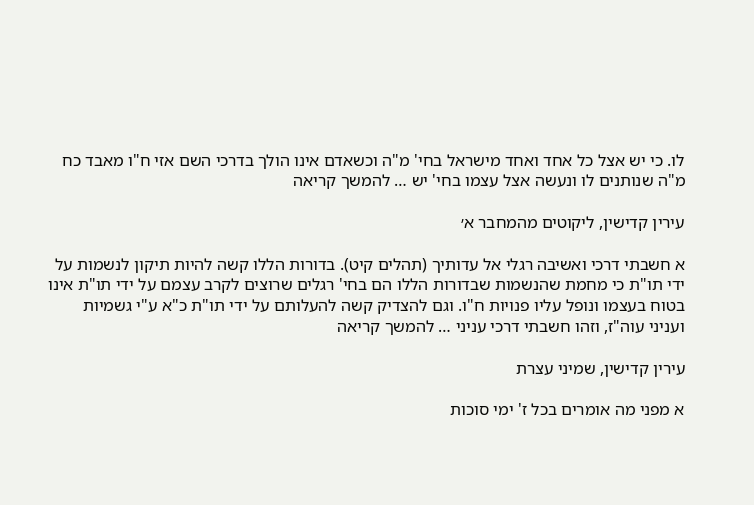לו. כי יש אצל כל אחד ואחד מישראל בחי' מ"ה וכשאדם אינו הולך בדרכי השם אזי ח"ו מאבד כח מ"ה שנותנים לו ונעשה אצל עצמו בחי' יש … להמשך קריאה

עירין קדישין, ליקוטים מהמחבר א׳

א חשבתי דרכי ואשיבה רגלי אל עדותיך (תהלים קיט). בדורות הללו קשה להיות תיקון לנשמות על ידי תו"ת כי מחמת שהנשמות שבדורות הללו הם בחי' רגלים שרוצים לקרב עצמם על ידי תו"ת אינו בטוח בעצמו ונופל עליו פנויות ח"ו. וגם להצדיק קשה להעלותם על ידי תו"ת כ"א ע"י גשמיות ועניני עוה"ז, וזהו חשבתי דרכי עניני … להמשך קריאה

עירין קדישין, שמיני עצרת

א מפני מה אומרים בכל ז' ימי סוכות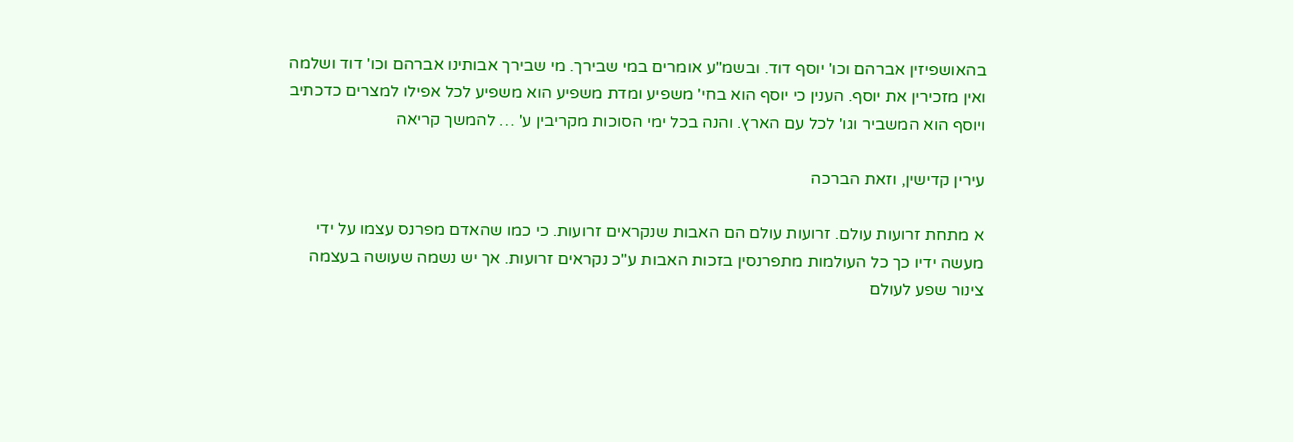בהאושפיזין אברהם וכו' יוסף דוד. ובשמ"ע אומרים במי שבירך. מי שבירך אבותינו אברהם וכו' דוד ושלמה ואין מזכירין את יוסף. הענין כי יוסף הוא בחי' משפיע ומדת משפיע הוא משפיע לכל אפילו למצרים כדכתיב ויוסף הוא המשביר וגו' לכל עם הארץ. והנה בכל ימי הסוכות מקריבין ע' … להמשך קריאה

עירין קדישין, וזאת הברכה

א מתחת זרועות עולם. זרועות עולם הם האבות שנקראים זרועות. כי כמו שהאדם מפרנס עצמו על ידי מעשה ידיו כך כל העולמות מתפרנסין בזכות האבות ע"כ נקראים זרועות. אך יש נשמה שעושה בעצמה צינור שפע לעולם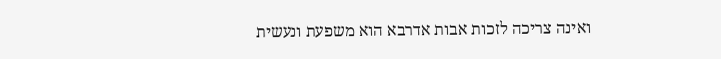ואינה צריכה לזכות אבות אדרבא הוא משפעת ונעשית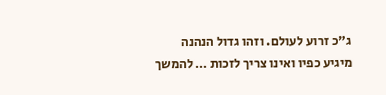ג"כ זרוע לעולם. וזהו גדול הנהנה מיגיע כפיו ואינו צריך לזכות … להמשך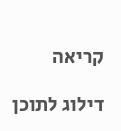קריאה

דילוג לתוכן